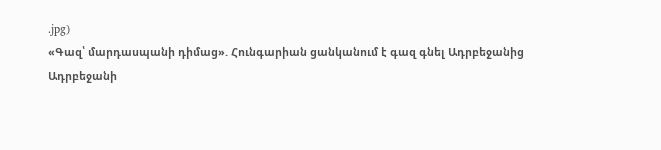.jpg)
«Գազ՝ մարդասպանի դիմաց». Հունգարիան ցանկանում է գազ գնել Ադրբեջանից
Ադրբեջանի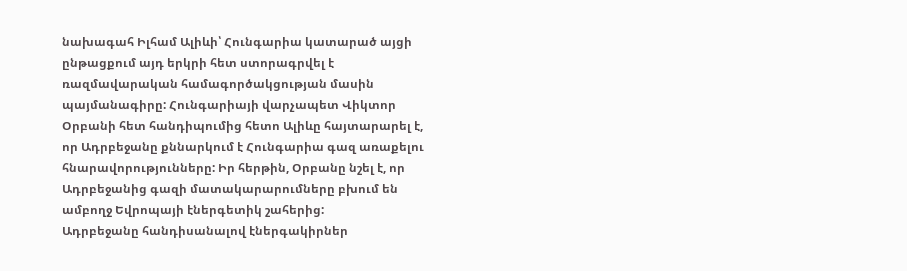նախագահ Իլհամ Ալիևի՝ Հունգարիա կատարած այցի ընթացքում այդ երկրի հետ ստորագրվել է ռազմավարական համագործակցության մասին պայմանագիրը: Հունգարիայի վարչապետ Վիկտոր Օրբանի հետ հանդիպումից հետո Ալիևը հայտարարել է, որ Ադրբեջանը քննարկում է Հունգարիա գազ առաքելու հնարավորությունները: Իր հերթին, Օրբանը նշել է, որ Ադրբեջանից գազի մատակարարումները բխում են ամբողջ Եվրոպայի էներգետիկ շահերից:
Ադրբեջանը հանդիսանալով էներգակիրներ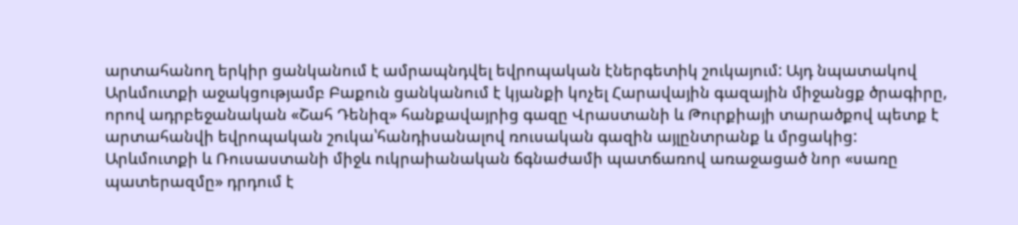արտահանող երկիր ցանկանում է ամրապնդվել եվրոպական էներգետիկ շուկայում: Այդ նպատակով Արևմուտքի աջակցությամբ Բաքուն ցանկանում է կյանքի կոչել Հարավային գազային միջանցք ծրագիրը, որով ադրբեջանական «Շահ Դենիզ» հանքավայրից գազը Վրաստանի և Թուրքիայի տարածքով պետք է արտահանվի եվրոպական շուկա՝հանդիսանալով ռուսական գազին այլընտրանք և մրցակից:
Արևմուտքի և Ռուսաստանի միջև ուկրաիանական ճգնաժամի պատճառով առաջացած նոր «սառը պատերազմը» դրդում է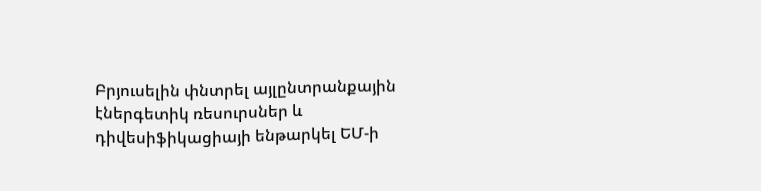Բրյուսելին փնտրել այլընտրանքային էներգետիկ ռեսուրսներ և դիվեսիֆիկացիայի ենթարկել ԵՄ-ի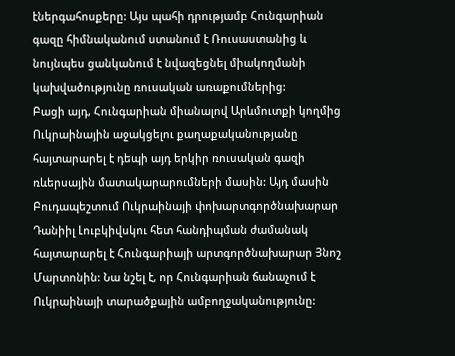էներգահոսքերը: Այս պահի դրությամբ Հունգարիան գազը հիմնականում ստանում է Ռուսաստանից և նույնպես ցանկանում է նվազեցնել միակողմանի կախվածությունը ռուսական առաքումներից:
Բացի այդ, Հունգարիան միանալով Արևմուտքի կողմից Ուկրաինային աջակցելու քաղաքականությանը հայտարարել է դեպի այդ երկիր ռուսական գազի ռևերսային մատակարարումների մասին: Այդ մասին Բուդապեշտում Ուկրաինայի փոխարտգործնախարար Դանիիլ Լուբկիվսկու հետ հանդիպման ժամանակ հայտարարել է Հունգարիայի արտգործնախարար Յնոշ Մարտոնին: Նա նշել է, որ Հունգարիան ճանաչում է Ուկրաինայի տարածքային ամբողջականությունը: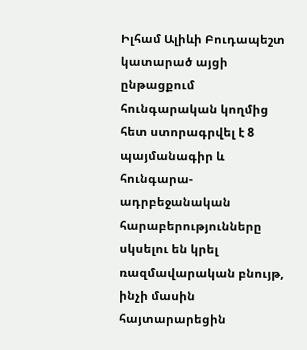Իլհամ Ալիևի Բուդապեշտ կատարած այցի ընթացքում հունգարական կողմից հետ ստորագրվել է 8 պայմանագիր և հունգարա-ադրբեջանական հարաբերությունները սկսելու են կրել ռազմավարական բնույթ, ինչի մասին հայտարարեցին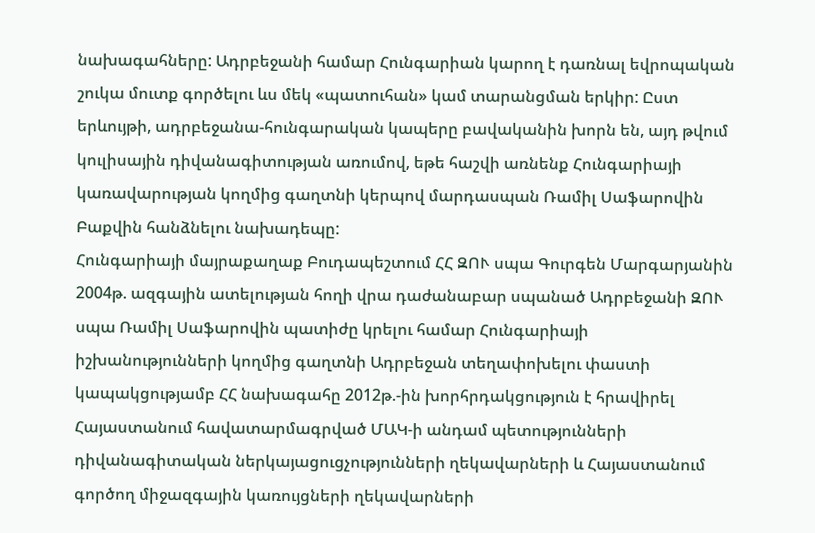նախագահները: Ադրբեջանի համար Հունգարիան կարող է դառնալ եվրոպական շուկա մուտք գործելու ևս մեկ «պատուհան» կամ տարանցման երկիր: Ըստ երևույթի, ադրբեջանա-հունգարական կապերը բավականին խորն են, այդ թվում կուլիսային դիվանագիտության առումով, եթե հաշվի առնենք Հունգարիայի կառավարության կողմից գաղտնի կերպով մարդասպան Ռամիլ Սաֆարովին Բաքվին հանձնելու նախադեպը:
Հունգարիայի մայրաքաղաք Բուդապեշտում ՀՀ ԶՈՒ սպա Գուրգեն Մարգարյանին 2004թ. ազգային ատելության հողի վրա դաժանաբար սպանած Ադրբեջանի ԶՈՒ սպա Ռամիլ Սաֆարովին պատիժը կրելու համար Հունգարիայի իշխանությունների կողմից գաղտնի Ադրբեջան տեղափոխելու փաստի կապակցությամբ ՀՀ նախագահը 2012թ.-ին խորհրդակցություն է հրավիրել Հայաստանում հավատարմագրված ՄԱԿ-ի անդամ պետությունների դիվանագիտական ներկայացուցչությունների ղեկավարների և Հայաստանում գործող միջազգային կառույցների ղեկավարների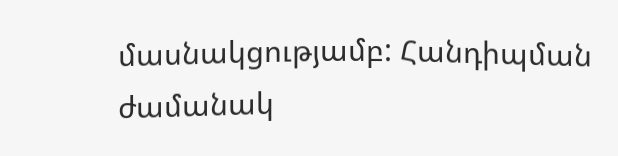մասնակցությամբ: Հանդիպման ժամանակ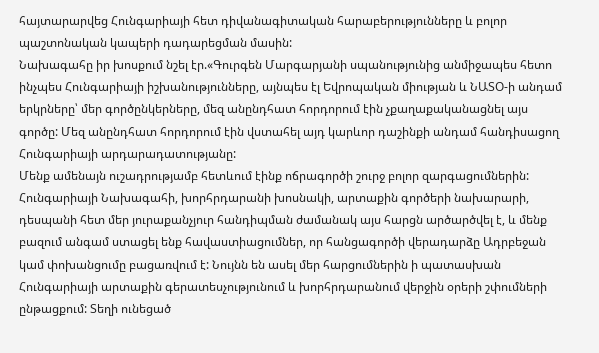հայտարարվեց Հունգարիայի հետ դիվանագիտական հարաբերությունները և բոլոր պաշտոնական կապերի դադարեցման մասին:
Նախագահը իր խոսքում նշել էր.«Գուրգեն Մարգարյանի սպանությունից անմիջապես հետո ինչպես Հունգարիայի իշխանությունները, այնպես էլ Եվրոպական միության և ՆԱՏՕ-ի անդամ երկրները՝ մեր գործընկերները, մեզ անընդհատ հորդորում էին չքաղաքականացնել այս գործը: Մեզ անընդհատ հորդորում էին վստահել այդ կարևոր դաշինքի անդամ հանդիսացող Հունգարիայի արդարադատությանը:
Մենք ամենայն ուշադրությամբ հետևում էինք ոճրագործի շուրջ բոլոր զարգացումներին: Հունգարիայի Նախագահի, խորհրդարանի խոսնակի, արտաքին գործերի նախարարի, դեսպանի հետ մեր յուրաքանչյուր հանդիպման ժամանակ այս հարցն արծարծվել է, և մենք բազում անգամ ստացել ենք հավաստիացումներ, որ հանցագործի վերադարձը Ադրբեջան կամ փոխանցումը բացառվում է: Նույնն են ասել մեր հարցումներին ի պատասխան Հունգարիայի արտաքին գերատեսչությունում և խորհրդարանում վերջին օրերի շփումների ընթացքում: Տեղի ունեցած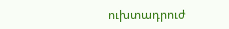ուխտադրուժ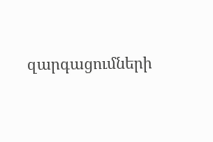զարգացումների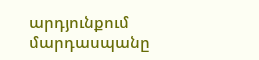արդյունքում մարդասպանը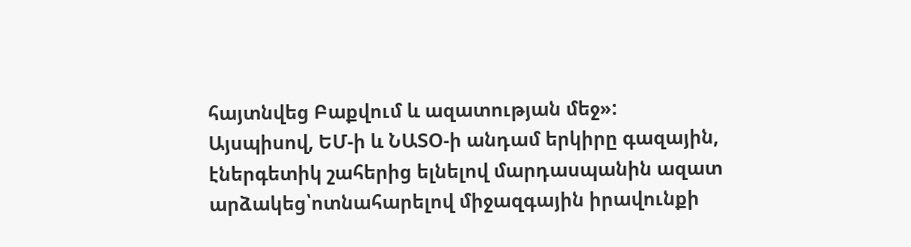հայտնվեց Բաքվում և ազատության մեջ»:
Այսպիսով, ԵՄ-ի և ՆԱՏՕ-ի անդամ երկիրը գազային, էներգետիկ շահերից ելնելով մարդասպանին ազատ արձակեց՝ոտնահարելով միջազգային իրավունքի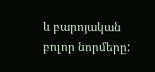և բարոյական բոլոր նորմերը: